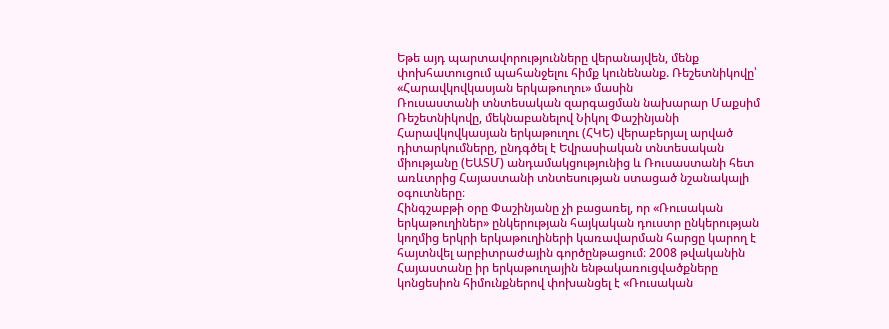Եթե այդ պարտավորությունները վերանայվեն, մենք փոխհատուցում պահանջելու հիմք կունենանք. Ռեշետնիկովը՝ «Հարավկովկասյան երկաթուղու» մասին
Ռուսաստանի տնտեսական զարգացման նախարար Մաքսիմ Ռեշետնիկովը, մեկնաբանելով Նիկոլ Փաշինյանի Հարավկովկասյան երկաթուղու (ՀԿԵ) վերաբերյալ արված դիտարկումները, ընդգծել է Եվրասիական տնտեսական միությանը (ԵԱՏՄ) անդամակցությունից և Ռուսաստանի հետ առևտրից Հայաստանի տնտեսության ստացած նշանակալի օգուտները։
Հինգշաբթի օրը Փաշինյանը չի բացառել, որ «Ռուսական երկաթուղիներ» ընկերության հայկական դուստր ընկերության կողմից երկրի երկաթուղիների կառավարման հարցը կարող է հայտնվել արբիտրաժային գործընթացում։ 2008 թվականին Հայաստանը իր երկաթուղային ենթակառուցվածքները կոնցեսիոն հիմունքներով փոխանցել է «Ռուսական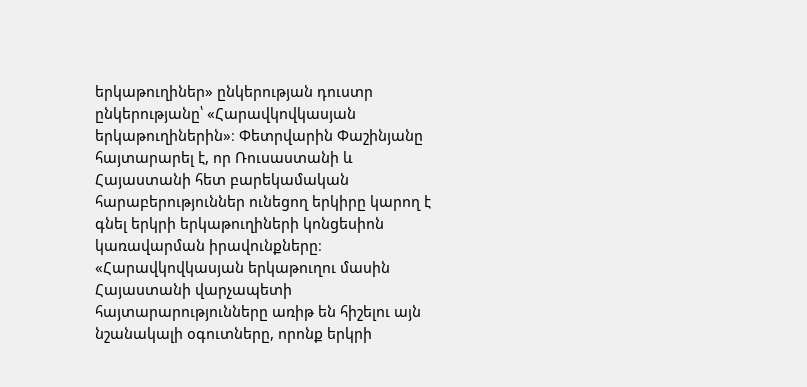երկաթուղիներ» ընկերության դուստր ընկերությանը՝ «Հարավկովկասյան երկաթուղիներին»։ Փետրվարին Փաշինյանը հայտարարել է, որ Ռուսաստանի և Հայաստանի հետ բարեկամական հարաբերություններ ունեցող երկիրը կարող է գնել երկրի երկաթուղիների կոնցեսիոն կառավարման իրավունքները։
«Հարավկովկասյան երկաթուղու մասին Հայաստանի վարչապետի հայտարարությունները առիթ են հիշելու այն նշանակալի օգուտները, որոնք երկրի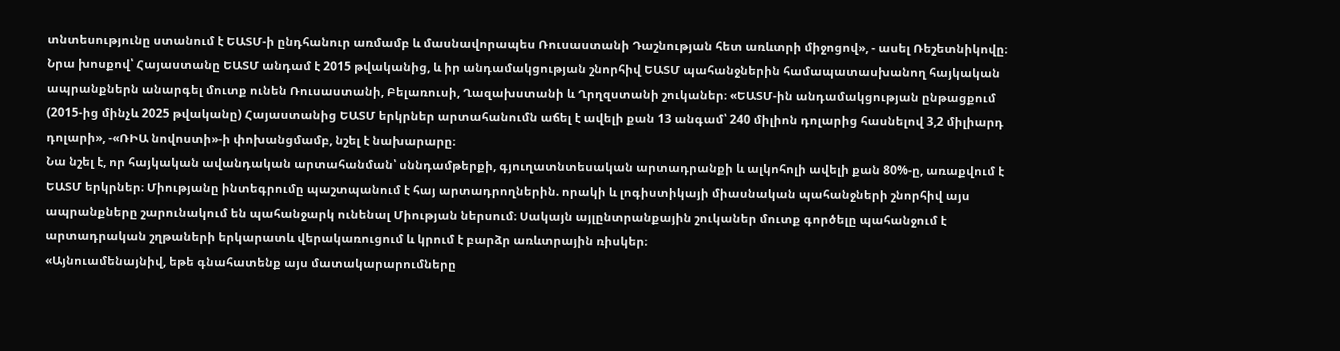տնտեսությունը ստանում է ԵԱՏՄ-ի ընդհանուր առմամբ և մասնավորապես Ռուսաստանի Դաշնության հետ առևտրի միջոցով», - ասել Ռեշետնիկովը։
Նրա խոսքով՝ Հայաստանը ԵԱՏՄ անդամ է 2015 թվականից, և իր անդամակցության շնորհիվ ԵԱՏՄ պահանջներին համապատասխանող հայկական ապրանքներն անարգել մուտք ունեն Ռուսաստանի, Բելառուսի, Ղազախստանի և Ղրղզստանի շուկաներ։ «ԵԱՏՄ-ին անդամակցության ընթացքում (2015-ից մինչև 2025 թվականը) Հայաստանից ԵԱՏՄ երկրներ արտահանումն աճել է ավելի քան 13 անգամ՝ 240 միլիոն դոլարից հասնելով 3,2 միլիարդ դոլարի», -«ՌԻԱ նովոստի»-ի փոխանցմամբ, նշել է նախարարը։
Նա նշել է, որ հայկական ավանդական արտահանման՝ սննդամթերքի, գյուղատնտեսական արտադրանքի և ալկոհոլի ավելի քան 80%-ը, առաքվում է ԵԱՏՄ երկրներ։ Միությանը ինտեգրումը պաշտպանում է հայ արտադրողներին. որակի և լոգիստիկայի միասնական պահանջների շնորհիվ այս ապրանքները շարունակում են պահանջարկ ունենալ Միության ներսում։ Սակայն այլընտրանքային շուկաներ մուտք գործելը պահանջում է արտադրական շղթաների երկարատև վերակառուցում և կրում է բարձր առևտրային ռիսկեր։
«Այնուամենայնիվ, եթե գնահատենք այս մատակարարումները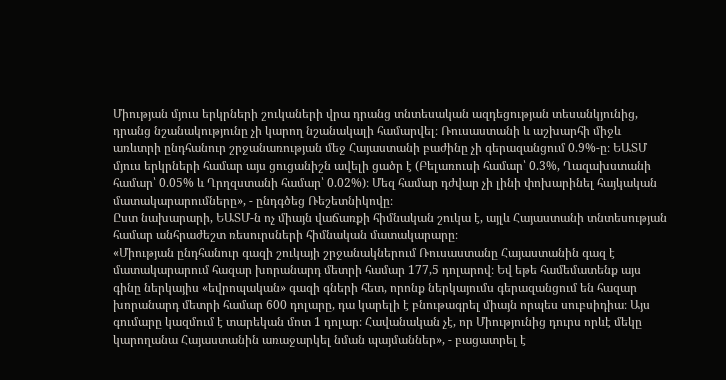Միության մյուս երկրների շուկաների վրա դրանց տնտեսական ազդեցության տեսանկյունից, դրանց նշանակությունը չի կարող նշանակալի համարվել։ Ռուսաստանի և աշխարհի միջև առևտրի ընդհանուր շրջանառության մեջ Հայաստանի բաժինը չի գերազանցում 0.9%-ը։ ԵԱՏՄ մյուս երկրների համար այս ցուցանիշն ավելի ցածր է (Բելառուսի համար՝ 0.3%, Ղազախստանի համար՝ 0.05% և Ղրղզստանի համար՝ 0.02%)։ Մեզ համար դժվար չի լինի փոխարինել հայկական մատակարարումները», - ընդգծեց Ռեշետնիկովը։
Ըստ նախարարի, ԵԱՏՄ-ն ոչ միայն վաճառքի հիմնական շուկա է, այլև Հայաստանի տնտեսության համար անհրաժեշտ ռեսուրսների հիմնական մատակարարը։
«Միության ընդհանուր գազի շուկայի շրջանակներում Ռուսաստանը Հայաստանին գազ է մատակարարում հազար խորանարդ մետրի համար 177,5 դոլարով։ Եվ եթե համեմատենք այս գինը ներկայիս «եվրոպական» գազի գների հետ, որոնք ներկայումս գերազանցում են հազար խորանարդ մետրի համար 600 դոլարը, դա կարելի է բնութագրել միայն որպես սուբսիդիա։ Այս գումարը կազմում է տարեկան մոտ 1 դոլար։ Հավանական չէ, որ Միությունից դուրս որևէ մեկը կարողանա Հայաստանին առաջարկել նման պայմաններ», - բացատրել է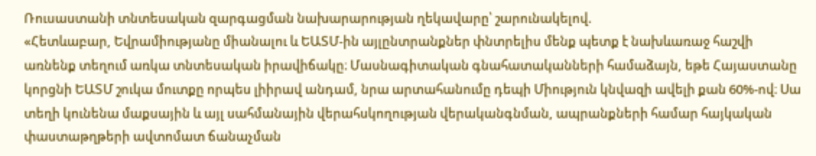Ռուսաստանի տնտեսական զարգացման նախարարության ղեկավարը՝ շարունակելով.
«Հետևաբար, Եվրամիությանը միանալու և ԵԱՏՄ-ին այլընտրանքներ փնտրելիս մենք պետք է նախևառաջ հաշվի առնենք տեղում առկա տնտեսական իրավիճակը։ Մասնագիտական գնահատականների համաձայն, եթե Հայաստանը կորցնի ԵԱՏՄ շուկա մուտքը որպես լիիրավ անդամ, նրա արտահանումը դեպի Միություն կնվազի ավելի քան 60%-ով։ Սա տեղի կունենա մաքսային և այլ սահմանային վերահսկողության վերականգնման, ապրանքների համար հայկական փաստաթղթերի ավտոմատ ճանաչման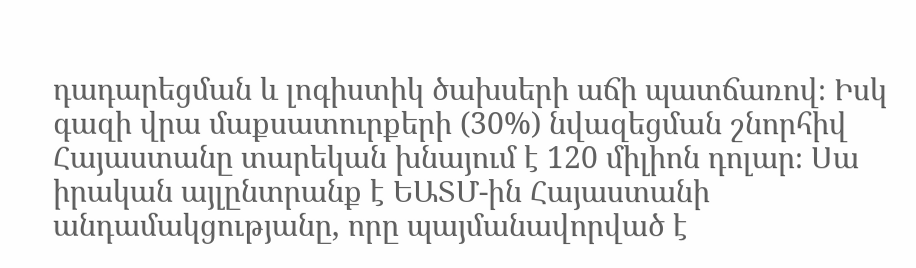դադարեցման և լոգիստիկ ծախսերի աճի պատճառով։ Իսկ գազի վրա մաքսատուրքերի (30%) նվազեցման շնորհիվ Հայաստանը տարեկան խնայում է 120 միլիոն դոլար։ Սա իրական այլընտրանք է ԵԱՏՄ-ին Հայաստանի անդամակցությանը, որը պայմանավորված է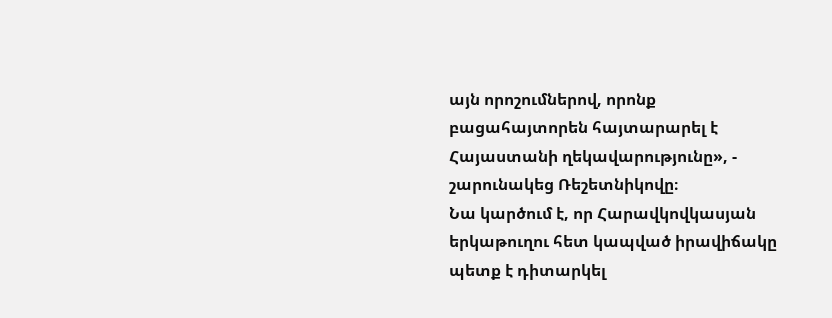այն որոշումներով, որոնք բացահայտորեն հայտարարել է Հայաստանի ղեկավարությունը», - շարունակեց Ռեշետնիկովը։
Նա կարծում է, որ Հարավկովկասյան երկաթուղու հետ կապված իրավիճակը պետք է դիտարկել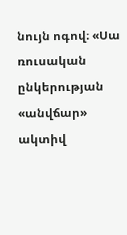նույն ոգով։ «Սա ռուսական ընկերության «անվճար» ակտիվ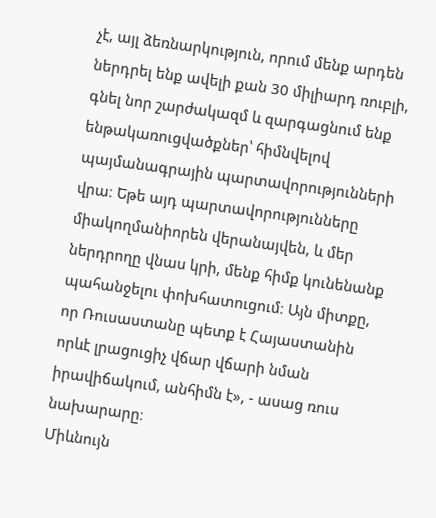չէ, այլ ձեռնարկություն, որում մենք արդեն ներդրել ենք ավելի քան 30 միլիարդ ռուբլի, գնել նոր շարժակազմ և զարգացնում ենք ենթակառուցվածքներ՝ հիմնվելով պայմանագրային պարտավորությունների վրա։ Եթե այդ պարտավորությունները միակողմանիորեն վերանայվեն, և մեր ներդրողը վնաս կրի, մենք հիմք կունենանք պահանջելու փոխհատուցում։ Այն միտքը, որ Ռուսաստանը պետք է Հայաստանին որևէ լրացուցիչ վճար վճարի նման իրավիճակում, անհիմն է», - ասաց ռուս նախարարը։
Միևնույն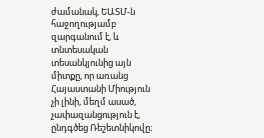ժամանակ, ԵԱՏՄ-ն հաջողությամբ զարգանում է, և տնտեսական տեսանկյունից այն միտքը, որ առանց Հայաստանի Միություն չի լինի, մեղմ ասած, չափազանցություն է, ընդգծեց Ռեշետնիկովը։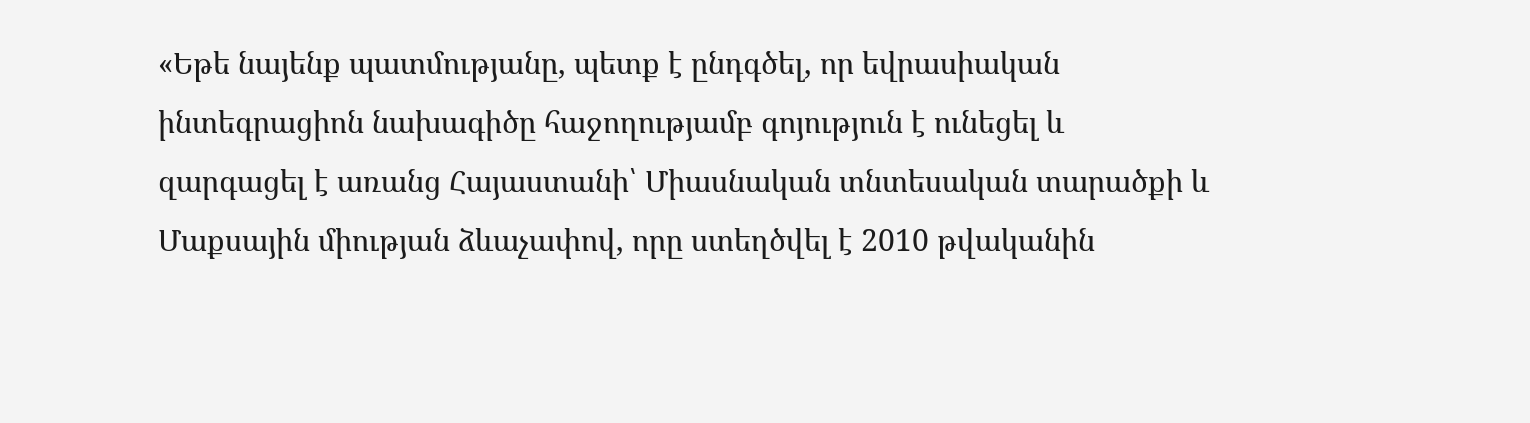«Եթե նայենք պատմությանը, պետք է ընդգծել, որ եվրասիական ինտեգրացիոն նախագիծը հաջողությամբ գոյություն է ունեցել և զարգացել է առանց Հայաստանի՝ Միասնական տնտեսական տարածքի և Մաքսային միության ձևաչափով, որը ստեղծվել է 2010 թվականին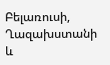Բելառուսի, Ղազախստանի և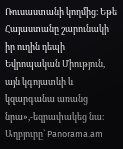Ռուսաստանի կողմից։ Եթե Հայաստանը շարունակի իր ուղին դեպի Եվրոպական Միություն, այն կգոյատևի և կզարգանա առանց նրա»,-եզրափակեց նա։
Աղբյուրը` Panorama.am